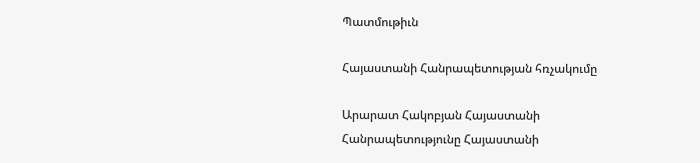Պատմութիւն

Հայաստանի Հանրապետության հռչակումը

Արարատ Հակոբյան Հայաստանի Հանրապետությունը Հայաստանի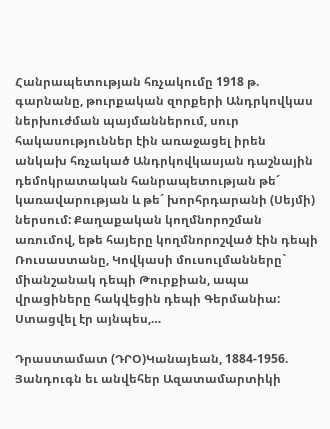Հանրապետության հռչակումը 1918 թ. գարնանը, թուրքական զորքերի Անդրկովկաս ներխուժման պայմաններում, սուր հակասություններ էին առաջացել իրեն անկախ հռչակած Անդրկովկասյան դաշնային դեմոկրատական հանրապետության թե´ կառավարության և թե´ խորհրդարանի (Սեյմի) ներսում: Քաղաքական կողմնորոշման առումով, եթե հայերը կողմնորոշված էին դեպի Ռուսաստանը, Կովկասի մուսուլմանները` միանշանակ դեպի Թուրքիան, ապա վրացիները հակվեցին դեպի Գերմանիա: Ստացվել էր այնպես,…

Դրաստամատ (ԴՐՕ)Կանայեան, 1884-1956. Յանդուգն եւ անվեհեր Ազատամարտիկի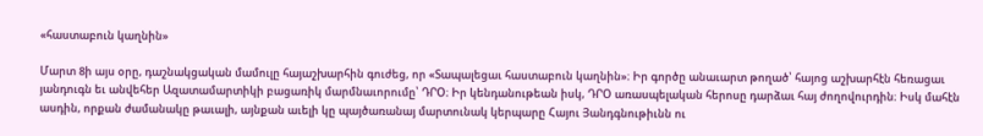«հաստաբուն կաղնին»

Մարտ 8ի այս օրը, դաշնակցական մամուլը հայաշխարհին գուժեց, որ «Տապալեցաւ հաստաբուն կաղնին»։ Իր գործը անաւարտ թողած՝ հայոց աշխարհէն հեռացաւ յանդուգն եւ անվեհեր Ազատամարտիկի բացառիկ մարմնաւորումը՝ ԴՐՕ։ Իր կենդանութեան իսկ, ԴՐՕ առասպելական հերոսը դարձաւ հայ ժողովուրդին։ Իսկ մահէն ասդին, որքան ժամանակը թաւալի, այնքան աւելի կը պայծառանայ մարտունակ կերպարը Հայու Յանդգնութիւնն ու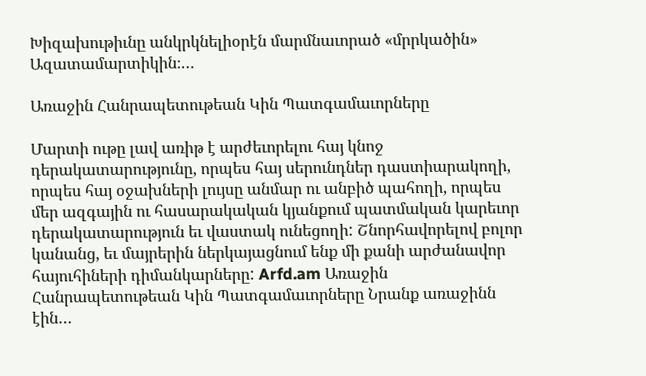Խիզախութիւնը անկրկնելիօրէն մարմնաւորած «մրրկածին» Ազատամարտիկին։…

Առաջին Հանրապետութեան Կին Պատգամաւորները

Մարտի ութը լավ առիթ է արժեւորելու հայ կնոջ դերակատարությունը, որպես հայ սերունդներ դաստիարակողի, որպես հայ օջախների լույսը անմար ու անբիծ պահողի, որպես մեր ազգային ու հասարակական կյանքում պատմական կարեւոր դերակատարություն եւ վաստակ ունեցողի: Շնորհավորելով բոլոր կանանց, եւ մայրերին ներկայացնում ենք մի քանի արժանավոր հայուհիների դիմանկարները: Arfd.am Առաջին Հանրապետութեան Կին Պատգամաւորները Նրանք առաջինն էին…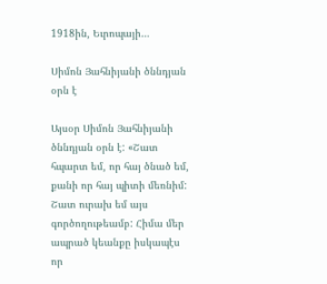1918ին, Եւրոպայի…

Սիմոն Յահնիյանի ծննդյան օրն է

Այսօր Սիմոն Յահնիյանի ծննդյան օրն է: «Շատ հպարտ եմ, որ հայ ծնած եմ, քանի որ հայ պիտի մեռնիմ: Շատ ուրախ եմ այս գործողութեամբ: Հիմա մեր ապրած կեանքը իսկապէս որ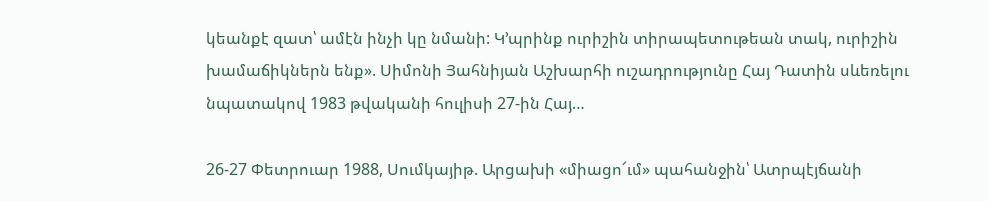կեանքէ զատ՝ ամէն ինչի կը նմանի: Կ’պրինք ուրիշին տիրապետութեան տակ, ուրիշին խամաճիկներն ենք». Սիմոնի Յահնիյան Աշխարհի ուշադրությունը Հայ Դատին սևեռելու նպատակով 1983 թվականի հուլիսի 27-ին Հայ…

26-27 Փետրուար 1988, Սումկայիթ. Արցախի «միացո՜ւմ» պահանջին՝ Ատրպէյճանի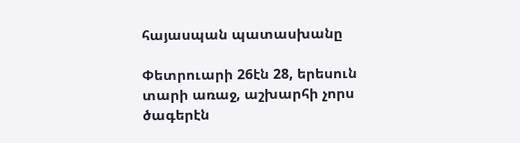հայասպան պատասխանը

Փետրուարի 26էն 28, երեսուն տարի առաջ, աշխարհի չորս ծագերէն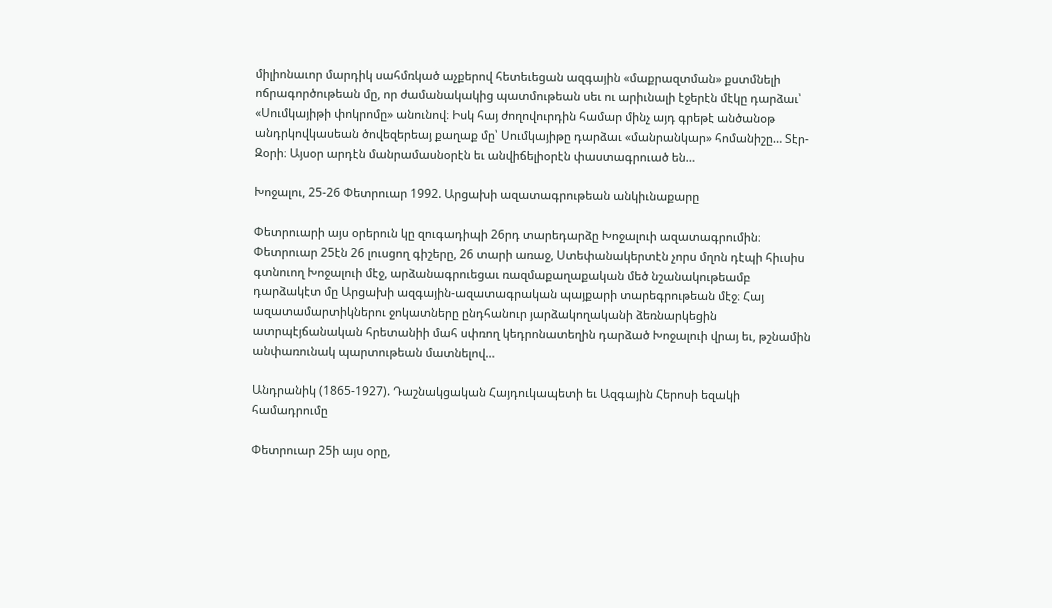միլիոնաւոր մարդիկ սահմռկած աչքերով հետեւեցան ազգային «մաքրազտման» քստմնելի ոճրագործութեան մը, որ ժամանակակից պատմութեան սեւ ու արիւնալի էջերէն մէկը դարձաւ՝ «Սումկայիթի փոկրոմը» անունով։ Իսկ հայ ժողովուրդին համար մինչ այդ գրեթէ անծանօթ անդրկովկասեան ծովեզերեայ քաղաք մը՝ Սումկայիթը դարձաւ «մանրանկար» հոմանիշը… Տէր-Զօրի։ Այսօր արդէն մանրամասնօրէն եւ անվիճելիօրէն փաստագրուած են…

Խոջալու, 25-26 Փետրուար 1992. Արցախի ազատագրութեան անկիւնաքարը

Փետրուարի այս օրերուն կը զուգադիպի 26րդ տարեդարձը Խոջալուի ազատագրումին։ Փետրուար 25էն 26 լուսցող գիշերը, 26 տարի առաջ, Ստեփանակերտէն չորս մղոն դէպի հիւսիս գտնուող Խոջալուի մէջ, արձանագրուեցաւ ռազմաքաղաքական մեծ նշանակութեամբ դարձակէտ մը Արցախի ազգային-ազատագրական պայքարի տարեգրութեան մէջ։ Հայ ազատամարտիկներու ջոկատները ընդհանուր յարձակողականի ձեռնարկեցին ատրպէյճանական հրետանիի մահ սփռող կեդրոնատեղին դարձած Խոջալուի վրայ եւ, թշնամին անփառունակ պարտութեան մատնելով…

Անդրանիկ (1865-1927). Դաշնակցական Հայդուկապետի եւ Ազգային Հերոսի եզակի համադրումը

Փետրուար 25ի այս օրը,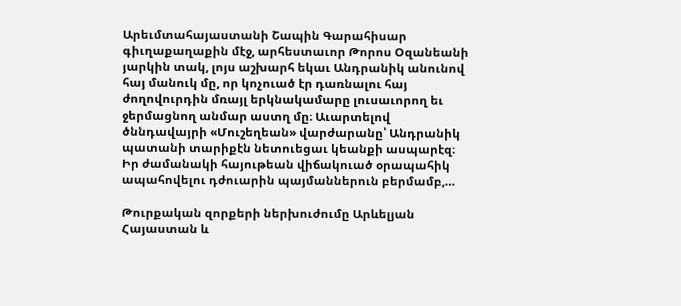Արեւմտահայաստանի Շապին Գարահիսար գիւղաքաղաքին մէջ, արհեստաւոր Թորոս Օզանեանի յարկին տակ, լոյս աշխարհ եկաւ Անդրանիկ անունով հայ մանուկ մը, որ կոչուած էր դառնալու հայ ժողովուրդին մռայլ երկնակամարը լուսաւորող եւ ջերմացնող անմար աստղ մը։ Աւարտելով ծննդավայրի «Մուշեղեան» վարժարանը՝ Անդրանիկ պատանի տարիքէն նետուեցաւ կեանքի ասպարէզ։ Իր ժամանակի հայութեան վիճակուած օրապահիկ ապահովելու դժուարին պայմաններուն բերմամբ,…

Թուրքական զորքերի ներխուժումը Արևելյան Հայաստան և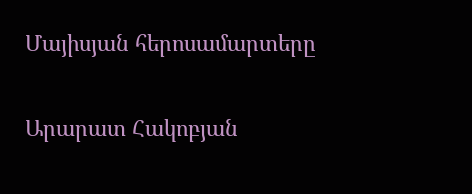Մայիսյան հերոսամարտերը

Արարատ Հակոբյան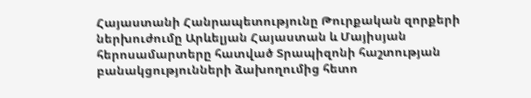Հայաստանի Հանրապետությունը Թուրքական զորքերի ներխուժումը Արևելյան Հայաստան և Մայիսյան հերոսամարտերը հատված Տրապիզոնի հաշտության բանակցությունների ձախողումից հետո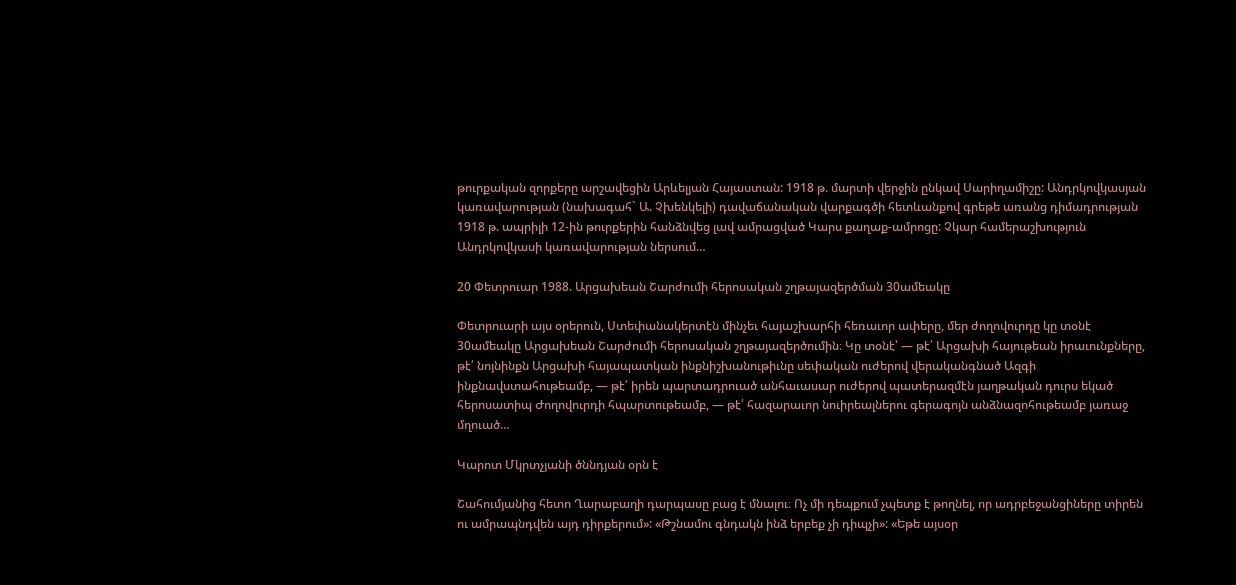թուրքական զորքերը արշավեցին Արևելյան Հայաստան: 1918 թ. մարտի վերջին ընկավ Սարիղամիշը: Անդրկովկասյան կառավարության (նախագահ` Ա. Չխենկելի) դավաճանական վարքագծի հետևանքով գրեթե առանց դիմադրության 1918 թ. ապրիլի 12-ին թուրքերին հանձնվեց լավ ամրացված Կարս քաղաք-ամրոցը: Չկար համերաշխություն Անդրկովկասի կառավարության ներսում…

20 Փետրուար 1988. Արցախեան Շարժումի հերոսական շղթայազերծման 30ամեակը

Փետրուարի այս օրերուն, Ստեփանակերտէն մինչեւ հայաշխարհի հեռաւոր ափերը, մեր ժողովուրդը կը տօնէ 30ամեակը Արցախեան Շարժումի հերոսական շղթայազերծումին։ Կը տօնէ՝ — թէ՛ Արցախի հայութեան իրաւունքները, թէ՛ նոյնինքն Արցախի հայապատկան ինքնիշխանութիւնը սեփական ուժերով վերականգնած Ազգի ինքնավստահութեամբ, — թէ՛ իրեն պարտադրուած անհաւասար ուժերով պատերազմէն յաղթական դուրս եկած հերոսատիպ Ժողովուրդի հպարտութեամբ, — թէ՛ հազարաւոր նուիրեալներու գերագոյն անձնազոհութեամբ յառաջ մղուած…

Կարոտ Մկրտչյանի ծննդյան օրն է

Շահումյանից հետո Ղարաբաղի դարպասը բաց է մնալու։ Ոչ մի դեպքում չպետք է թողնել, որ ադրբեջանցիները տիրեն ու ամրապնդվեն այդ դիրքերում»: «Թշնամու գնդակն ինձ երբեք չի դիպչի»: «Եթե այսօր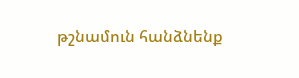թշնամուն հանձնենք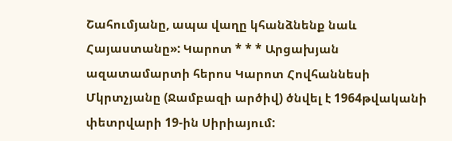Շահումյանը, ապա վաղը կհանձնենք նաև Հայաստանը»: Կարոտ * * * Արցախյան ազատամարտի հերոս Կարոտ Հովհաննեսի Մկրտչյանը (Ջամբազի արծիվ) ծնվել է 1964թվականի փետրվարի 19-ին Սիրիայում: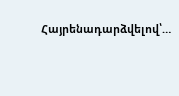Հայրենադարձվելով՝…